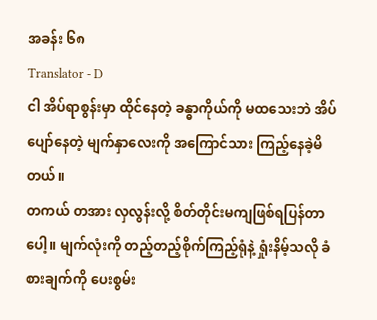အခန်း ၆၈
Translator - D
ငါ အိပ်ရာစွန်းမှာ ထိုင်နေတဲ့ ခန္ဓာကိုယ်ကို မထသေးဘဲ အိပ်ပျော်နေတဲ့ မျက်နှာလေးကို အကြောင်သား ကြည့်နေခဲ့မိတယ်။
တကယ် တအား လှလွန်းလို့ စိတ်တိုင်းမကျဖြစ်ရပြန်တာပေါ့။ မျက်လုံးကို တည့်တည့်စိုက်ကြည့်ရုံနဲ့ ရှုံးနိမ့်သလို ခံစားချက်ကို ပေးစွမ်း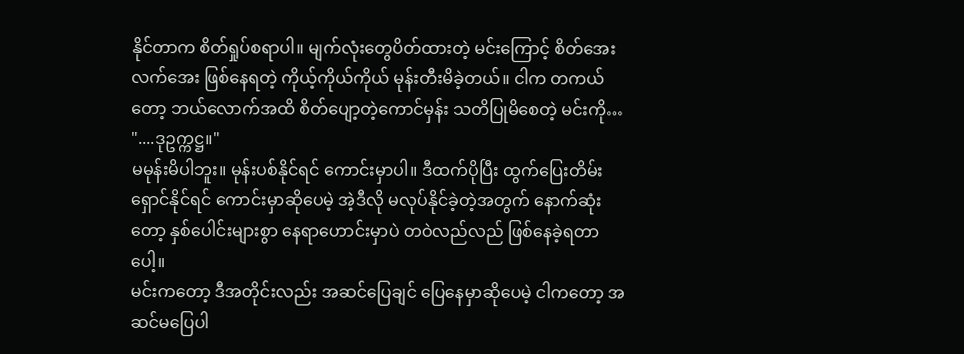နိုင်တာက စိတ်ရှုပ်စရာပါ။ မျက်လုံးတွေပိတ်ထားတဲ့ မင်းကြောင့် စိတ်အေးလက်အေး ဖြစ်နေရတဲ့ ကိုယ့်ကိုယ်ကိုယ် မုန်းတီးမိခဲ့တယ်။ ငါက တကယ်တော့ ဘယ်လောက်အထိ စိတ်ပျော့တဲ့ကောင်မှန်း သတိပြုမိစေတဲ့ မင်းကို…
"....ဒုဥက္ကဋ္ဌ။"
မမုန်းမိပါဘူး။ မုန်းပစ်နိုင်ရင် ကောင်းမှာပါ။ ဒီထက်ပိုပြီး ထွက်ပြေးတိမ်းရှောင်နိုင်ရင် ကောင်းမှာဆိုပေမဲ့ အဲ့ဒီလို မလုပ်နိုင်ခဲ့တဲ့အတွက် နောက်ဆုံးတော့ နှစ်ပေါင်းများစွာ နေရာဟောင်းမှာပဲ တဝဲလည်လည် ဖြစ်နေခဲ့ရတာပေါ့။
မင်းကတော့ ဒီအတိုင်းလည်း အဆင်ပြေချင် ပြေနေမှာဆိုပေမဲ့ ငါကတော့ အဆင်မပြေပါ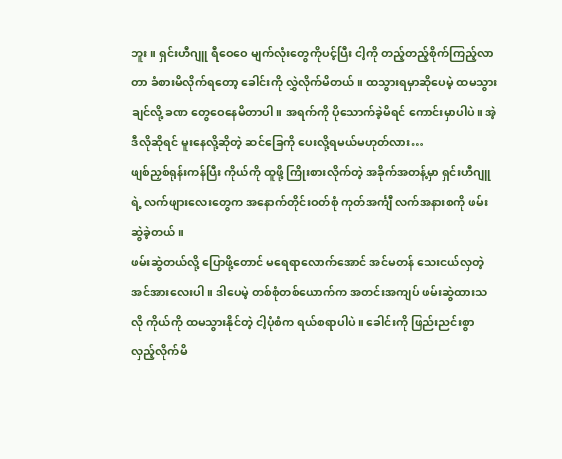ဘူး။ ရှင်းဟီဂျူ ရီဝေဝေ မျက်လုံးတွေကိုပင့်ပြီး ငါ့ကို တည့်တည့်စိုက်ကြည့်လာတာ ခံစားမိလိုက်ရတော့ ခေါင်းကို လွှဲလိုက်မိတယ်။ ထသွားရမှာဆိုပေမဲ့ ထမသွားချင်လို့ ခဏ တွေဝေနေမိတာပါ။ အရက်ကို ပိုသောက်ခဲ့မိရင် ကောင်းမှာပါပဲ။ အဲ့ဒီလိုဆိုရင် မူးနေလို့ဆိုတဲ့ ဆင်ခြေကို ပေးလို့ရမယ်မဟုတ်လား…
ဖျစ်ညှစ်ရုန်းကန်ပြီး ကိုယ်ကို ထူဖို့ ကြိုးစားလိုက်တဲ့ အခိုက်အတန့်မှာ ရှင်းဟီဂျူရဲ့ လက်ဖျားလေးတွေက အနောက်တိုင်းဝတ်စုံ ကုတ်အင်္ကျီ လက်အနားစကို ဖမ်းဆွဲခဲ့တယ်။
ဖမ်းဆွဲတယ်လို့ ပြောဖို့တောင် မရေရာလောက်အောင် အင်မတန် သေးငယ်လှတဲ့ အင်အားလေးပါ။ ဒါပေမဲ့ တစ်စုံတစ်ယောက်က အတင်းအကျပ် ဖမ်းဆွဲထားသလို ကိုယ်ကို ထမသွားနိုင်တဲ့ ငါ့ပုံစံက ရယ်စရာပါပဲ။ ခေါင်းကို ဖြည်းညင်းစွာ လှည့်လိုက်မိ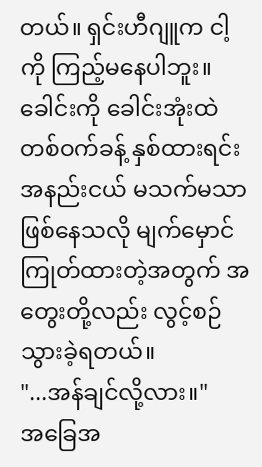တယ်။ ရှင်းဟီဂျူက ငါ့ကို ကြည့်မနေပါဘူး။ ခေါင်းကို ခေါင်းအုံးထဲ တစ်ဝက်ခန့် နှစ်ထားရင်း အနည်းငယ် မသက်မသာဖြစ်နေသလို မျက်မှောင်ကြုတ်ထားတဲ့အတွက် အတွေးတို့လည်း လွင့်စဉ်သွားခဲ့ရတယ်။
"...အန်ချင်လို့လား။"
အခြေအ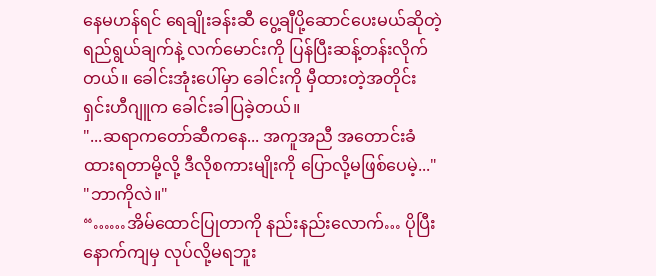နေမဟန်ရင် ရေချိုးခန်းဆီ ပွေ့ချီပို့ဆောင်ပေးမယ်ဆိုတဲ့ ရည်ရွယ်ချက်နဲ့ လက်မောင်းကို ပြန်ပြီးဆန့်တန်းလိုက်တယ်။ ခေါင်းအုံးပေါ်မှာ ခေါင်းကို မှီထားတဲ့အတိုင်း ရှင်းဟီဂျူက ခေါင်းခါပြခဲ့တယ်။
"...ဆရာကတော်ဆီကနေ... အကူအညီ အတောင်းခံထားရတာမို့လို့ ဒီလိုစကားမျိုးကို ပြောလို့မဖြစ်ပေမဲ့..."
"ဘာကိုလဲ။"
“……အိမ်ထောင်ပြုတာကို နည်းနည်းလောက်… ပိုပြီးနောက်ကျမှ လုပ်လို့မရဘူး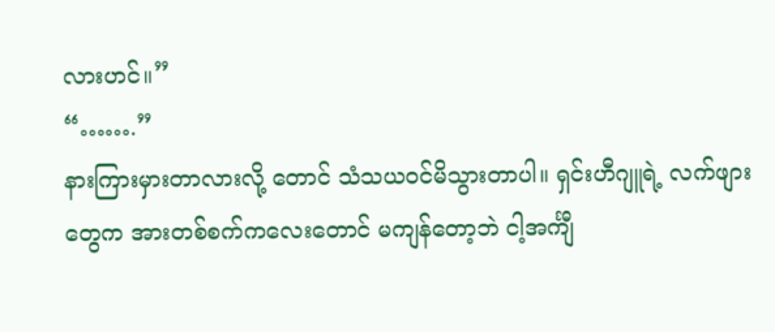လားဟင်။”
“…….”
နားကြားမှားတာလားလို့ တောင် သံသယဝင်မိသွားတာပါ။ ရှင်းဟီဂျူရဲ့ လက်ဖျားတွေက အားတစ်စက်ကလေးတောင် မကျန်တော့ဘဲ ငါ့အင်္ကျီ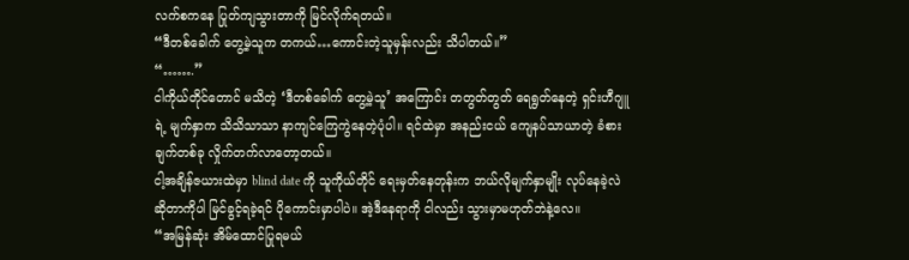လက်စကနေ ပြုတ်ကျသွားတာကို မြင်လိုက်ရတယ်။
“ဒီတစ်ခေါက် တွေ့မဲ့သူက တကယ်…ကောင်းတဲ့သူမှန်းလည်း သိပါတယ်။”
“…….”
ငါကိုယ်တိုင်တောင် မသိတဲ့ ‘ဒီတစ်ခေါက် တွေ့မဲ့သူ’ အကြောင်း တတွတ်တွတ် ရေရွတ်နေတဲ့ ရှင်းဟီဂျူရဲ့ မျက်နှာက သိသိသာသာ နာကျင်ကြေကွဲနေတဲ့ပုံပါ။ ရင်ထဲမှာ အနည်းငယ် ကျေနပ်သာယာတဲ့ ခံစားချက်တစ်ခု လှိုက်တက်လာတော့တယ်။
ငါ့အချိန်ဇယားထဲမှာ blind date ကို သူကိုယ်တိုင် ရေးမှတ်နေတုန်းက ဘယ်လိုမျက်နှာမျိုး လုပ်နေခဲ့လဲဆိုတာကိုပါ မြင်ခွင့်ရခဲ့ရင် ပိုကောင်းမှာပါပဲ။ အဲ့ဒီနေရာကို ငါလည်း သွားမှာမဟုတ်ဘဲနဲ့လေ။
“အမြန်ဆုံး အိမ်ထောင်ပြုရမယ်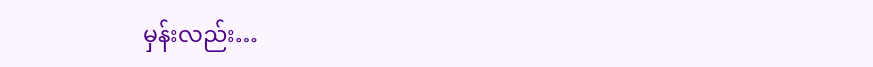မှန်းလည်း…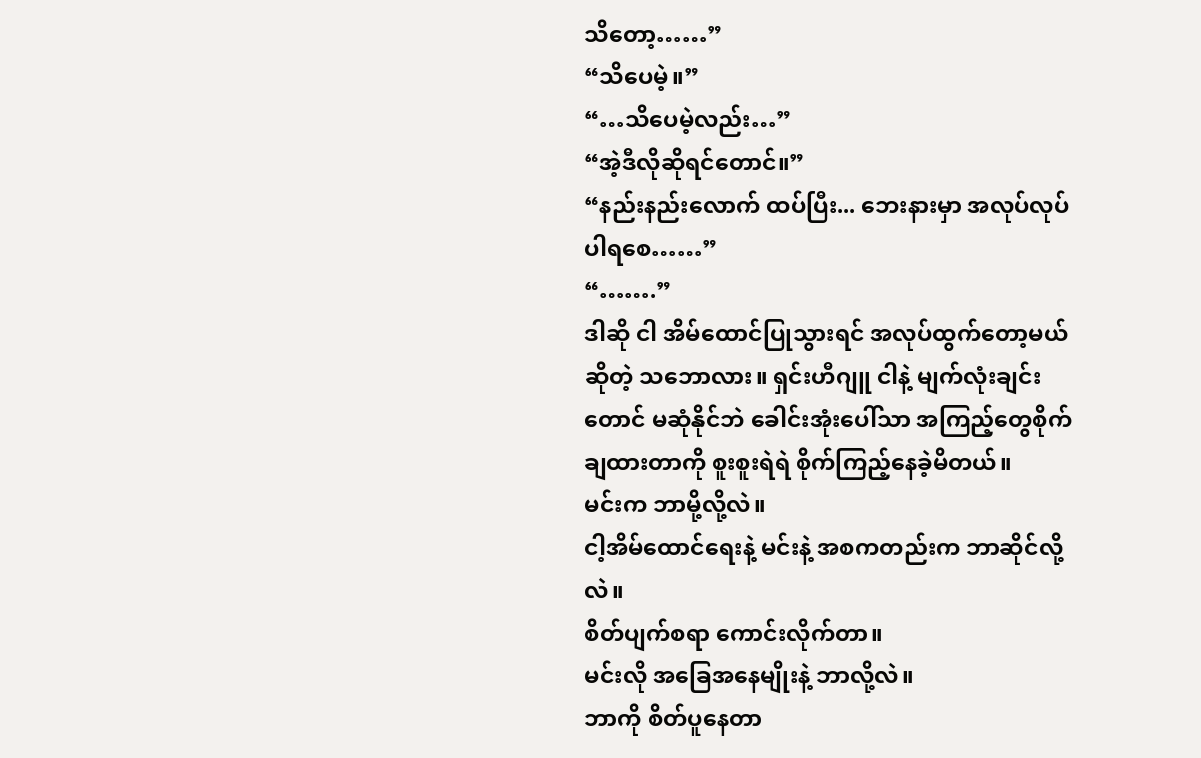သိတော့……”
“သိပေမဲ့။”
“…သိပေမဲ့လည်း…”
“အဲ့ဒီလိုဆိုရင်တောင်။”
“နည်းနည်းလောက် ထပ်ပြီး... ဘေးနားမှာ အလုပ်လုပ်ပါရစေ……”
“…….”
ဒါဆို ငါ အိမ်ထောင်ပြုသွားရင် အလုပ်ထွက်တော့မယ်ဆိုတဲ့ သဘောလား။ ရှင်းဟီဂျူ ငါနဲ့ မျက်လုံးချင်းတောင် မဆုံနိုင်ဘဲ ခေါင်းအုံးပေါ်သာ အကြည့်တွေစိုက်ချထားတာကို စူးစူးရဲရဲ စိုက်ကြည့်နေခဲ့မိတယ်။
မင်းက ဘာမို့လို့လဲ။
ငါ့အိမ်ထောင်ရေးနဲ့ မင်းနဲ့ အစကတည်းက ဘာဆိုင်လို့လဲ။
စိတ်ပျက်စရာ ကောင်းလိုက်တာ။
မင်းလို အခြေအနေမျိုးနဲ့ ဘာလို့လဲ။
ဘာကို စိတ်ပူနေတာ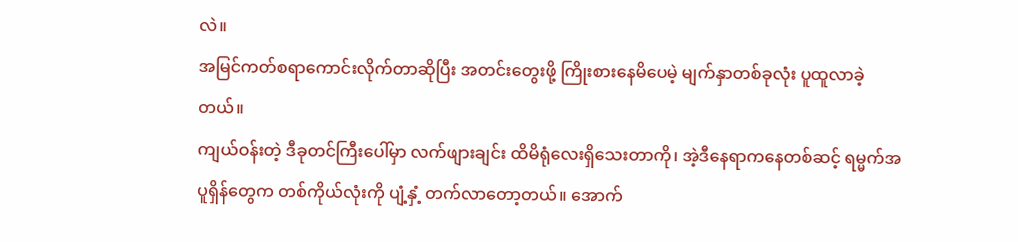လဲ။
အမြင်ကတ်စရာကောင်းလိုက်တာဆိုပြီး အတင်းတွေးဖို့ ကြိုးစားနေမိပေမဲ့ မျက်နှာတစ်ခုလုံး ပူထူလာခဲ့တယ်။
ကျယ်ဝန်းတဲ့ ဒီခုတင်ကြီးပေါ်မှာ လက်ဖျားချင်း ထိမိရုံလေးရှိသေးတာကို၊ အဲ့ဒီနေရာကနေတစ်ဆင့် ရမ္မက်အပူရှိန်တွေက တစ်ကိုယ်လုံးကို ပျံ့နှံ့ တက်လာတော့တယ်။ အောက်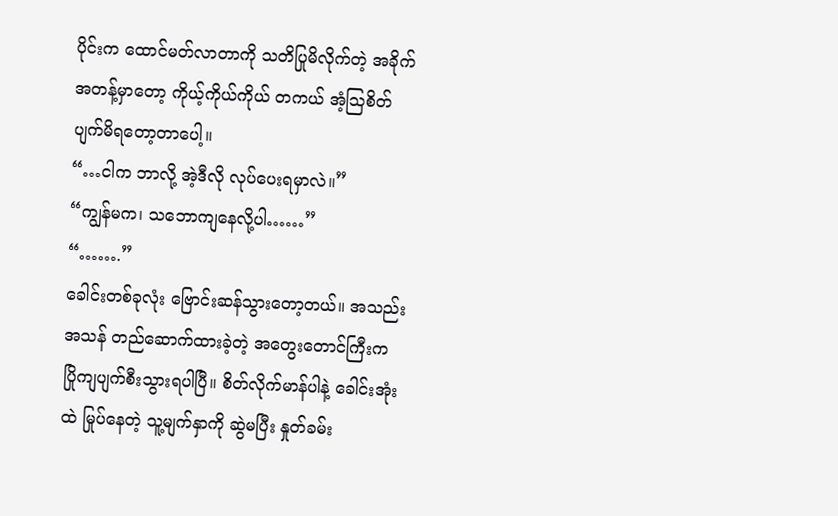ပိုင်းက ထောင်မတ်လာတာကို သတိပြုမိလိုက်တဲ့ အခိုက်အတန့်မှာတော့ ကိုယ့်ကိုယ်ကိုယ် တကယ် အံ့ဩစိတ်ပျက်မိရတော့တာပေါ့။
“…ငါက ဘာလို့ အဲ့ဒီလို လုပ်ပေးရမှာလဲ။”
“ကျွန်မက၊ သဘောကျနေလို့ပါ……”
“…….”
ခေါင်းတစ်ခုလုံး ဗြောင်းဆန်သွားတော့တယ်။ အသည်းအသန် တည်ဆောက်ထားခဲ့တဲ့ အတွေးတောင်ကြီးက ပြိုကျပျက်စီးသွားရပါပြီ။ စိတ်လိုက်မာန်ပါနဲ့ ခေါင်းအုံးထဲ မြုပ်နေတဲ့ သူ့မျက်နှာကို ဆွဲမပြီး နှုတ်ခမ်း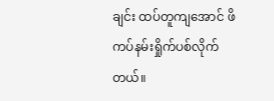ချင်း ထပ်တူကျအောင် ဖိကပ်နမ်းရှိုက်ပစ်လိုက်တယ်။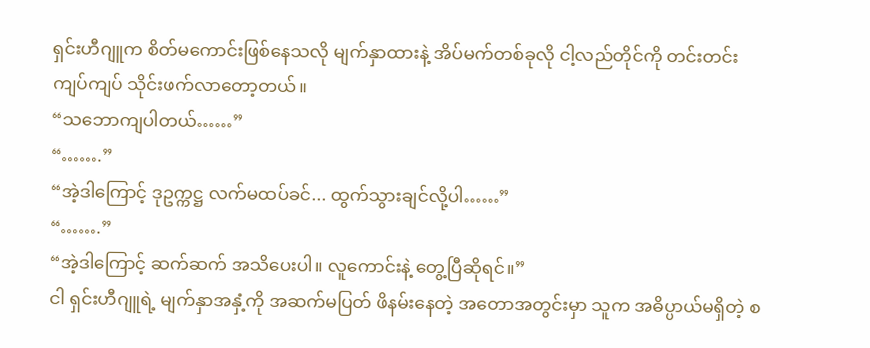ရှင်းဟီဂျူက စိတ်မကောင်းဖြစ်နေသလို မျက်နှာထားနဲ့ အိပ်မက်တစ်ခုလို ငါ့လည်တိုင်ကို တင်းတင်းကျပ်ကျပ် သိုင်းဖက်လာတော့တယ်။
“သဘောကျပါတယ်……”
“…….”
“အဲ့ဒါကြောင့် ဒုဥက္ကဋ္ဌ လက်မထပ်ခင်... ထွက်သွားချင်လို့ပါ……”
“…….”
“အဲ့ဒါကြောင့် ဆက်ဆက် အသိပေးပါ။ လူကောင်းနဲ့ တွေ့ပြီဆိုရင်။”
ငါ ရှင်းဟီဂျူရဲ့ မျက်နှာအနှံ့ကို အဆက်မပြတ် ဖိနမ်းနေတဲ့ အတောအတွင်းမှာ သူက အဓိပ္ပာယ်မရှိတဲ့ စ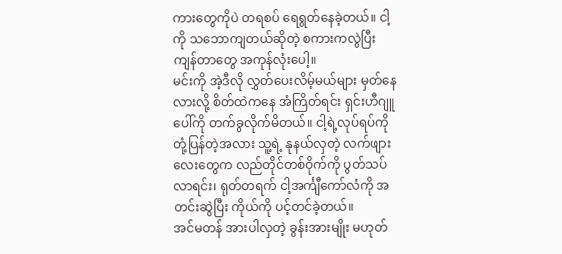ကားတွေကိုပဲ တရစပ် ရေရွတ်နေခဲ့တယ်။ ငါ့ကို သဘောကျတယ်ဆိုတဲ့ စကားကလွဲပြီး ကျန်တာတွေ အကုန်လုံးပေါ့။
မင်းကို အဲ့ဒီလို လွှတ်ပေးလိမ့်မယ်များ မှတ်နေလားလို့ စိတ်ထဲကနေ အံကြိတ်ရင်း ရှင်းဟီဂျူပေါ်ကို တက်ခွလိုက်မိတယ်။ ငါ့ရဲ့လုပ်ရပ်ကို တုံ့ပြန်တဲ့အလား သူ့ရဲ့ နုနယ်လှတဲ့ လက်ဖျားလေးတွေက လည်တိုင်တစ်ဝိုက်ကို ပွတ်သပ်လာရင်း၊ ရုတ်တရက် ငါ့အင်္ကျီကော်လံကို အတင်းဆွဲပြီး ကိုယ်ကို ပင့်တင်ခဲ့တယ်။
အင်မတန် အားပါလှတဲ့ ခွန်းအားမျိုး မဟုတ်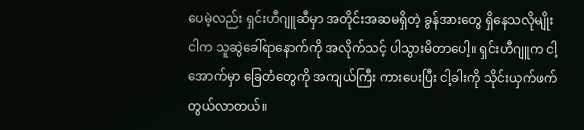ပေမဲ့လည်း ရှင်းဟီဂျူဆီမှာ အတိုင်းအဆမရှိတဲ့ ခွန်အားတွေ ရှိနေသလိုမျိုး ငါက သူဆွဲခေါ်ရာနောက်ကို အလိုက်သင့် ပါသွားမိတာပေါ့။ ရှင်းဟီဂျူက ငါ့အောက်မှာ ခြေတံတွေကို အကျယ်ကြီး ကားပေးပြီး ငါ့ခါးကို သိုင်းယှက်ဖက်တွယ်လာတယ်။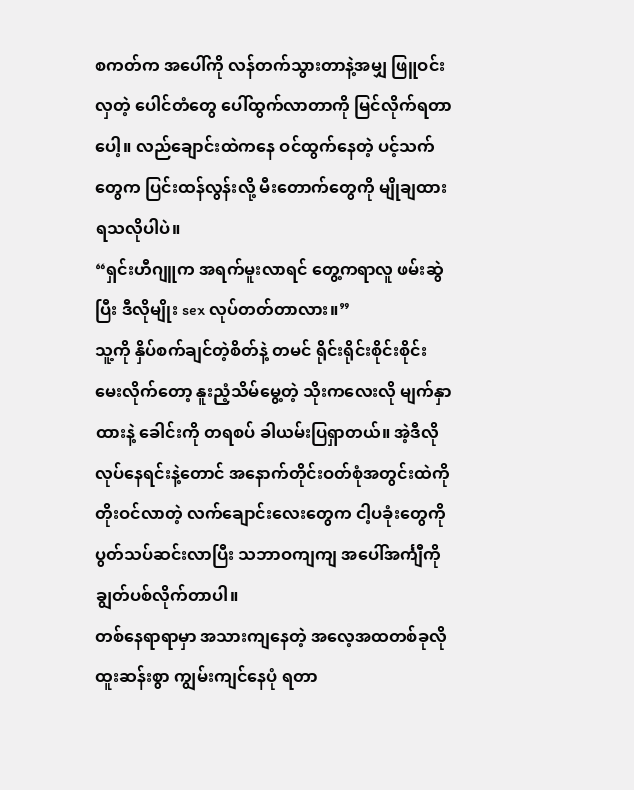စကတ်က အပေါ်ကို လန်တက်သွားတာနဲ့အမျှ ဖြူဝင်းလှတဲ့ ပေါင်တံတွေ ပေါ်ထွက်လာတာကို မြင်လိုက်ရတာပေါ့။ လည်ချောင်းထဲကနေ ဝင်ထွက်နေတဲ့ ပင့်သက်တွေက ပြင်းထန်လွန်းလို့ မီးတောက်တွေကို မျိုချထားရသလိုပါပဲ။
“ရှင်းဟီဂျူက အရက်မူးလာရင် တွေ့ကရာလူ ဖမ်းဆွဲပြီး ဒီလိုမျိုး sex လုပ်တတ်တာလား။”
သူ့ကို နှိပ်စက်ချင်တဲ့စိတ်နဲ့ တမင် ရိုင်းရိုင်းစိုင်းစိုင်း မေးလိုက်တော့ နူးညံ့သိမ်မွေ့တဲ့ သိုးကလေးလို မျက်နှာထားနဲ့ ခေါင်းကို တရစပ် ခါယမ်းပြရှာတယ်။ အဲ့ဒီလို လုပ်နေရင်းနဲ့တောင် အနောက်တိုင်းဝတ်စုံအတွင်းထဲကို တိုးဝင်လာတဲ့ လက်ချောင်းလေးတွေက ငါ့ပခုံးတွေကို ပွတ်သပ်ဆင်းလာပြီး သဘာဝကျကျ အပေါ်အင်္ကျီကို ချွတ်ပစ်လိုက်တာပါ။
တစ်နေရာရာမှာ အသားကျနေတဲ့ အလေ့အထတစ်ခုလို ထူးဆန်းစွာ ကျွမ်းကျင်နေပုံ ရတာ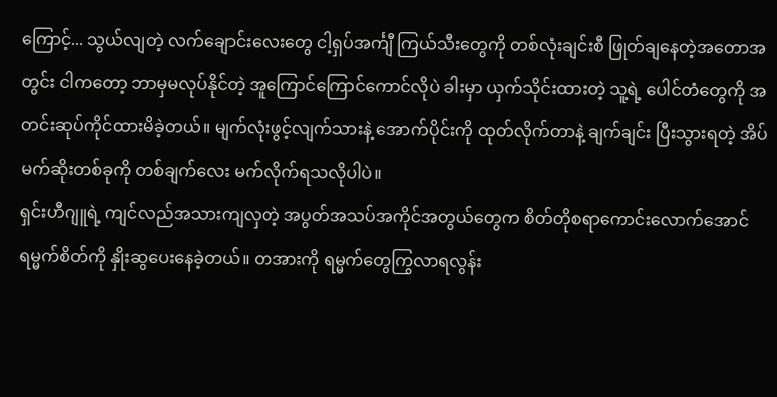ကြောင့်... သွယ်လျတဲ့ လက်ချောင်းလေးတွေ ငါ့ရှပ်အင်္ကျီ ကြယ်သီးတွေကို တစ်လုံးချင်းစီ ဖြုတ်ချနေတဲ့အတောအတွင်း ငါကတော့ ဘာမှမလုပ်နိုင်တဲ့ အူကြောင်ကြောင်ကောင်လိုပဲ ခါးမှာ ယှက်သိုင်းထားတဲ့ သူ့ရဲ့ ပေါင်တံတွေကို အတင်းဆုပ်ကိုင်ထားမိခဲ့တယ်။ မျက်လုံးဖွင့်လျက်သားနဲ့ အောက်ပိုင်းကို ထုတ်လိုက်တာနဲ့ ချက်ချင်း ပြီးသွားရတဲ့ အိပ်မက်ဆိုးတစ်ခုကို တစ်ချက်လေး မက်လိုက်ရသလိုပါပဲ။
ရှင်းဟီဂျူရဲ့ ကျင်လည်အသားကျလှတဲ့ အပွတ်အသပ်အကိုင်အတွယ်တွေက စိတ်တိုစရာကောင်းလောက်အောင် ရမ္မက်စိတ်ကို နှိုးဆွပေးနေခဲ့တယ်။ တအားကို ရမ္မက်တွေကြွလာရလွန်း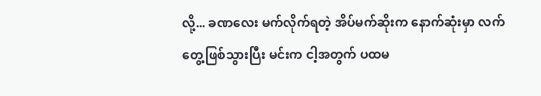လို့... ခဏလေး မက်လိုက်ရတဲ့ အိပ်မက်ဆိုးက နောက်ဆုံးမှာ လက်တွေ့ဖြစ်သွားပြီး မင်းက ငါ့အတွက် ပထမ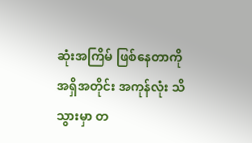ဆုံးအကြိမ် ဖြစ်နေတာကို အရှိအတိုင်း အကုန်လုံး သိသွားမှာ တ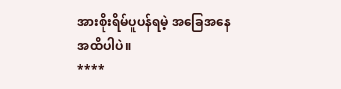အားစိုးရိမ်ပူပန်ရမဲ့ အခြေအနေအထိပါပဲ။
****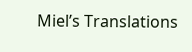Miel’s Translations